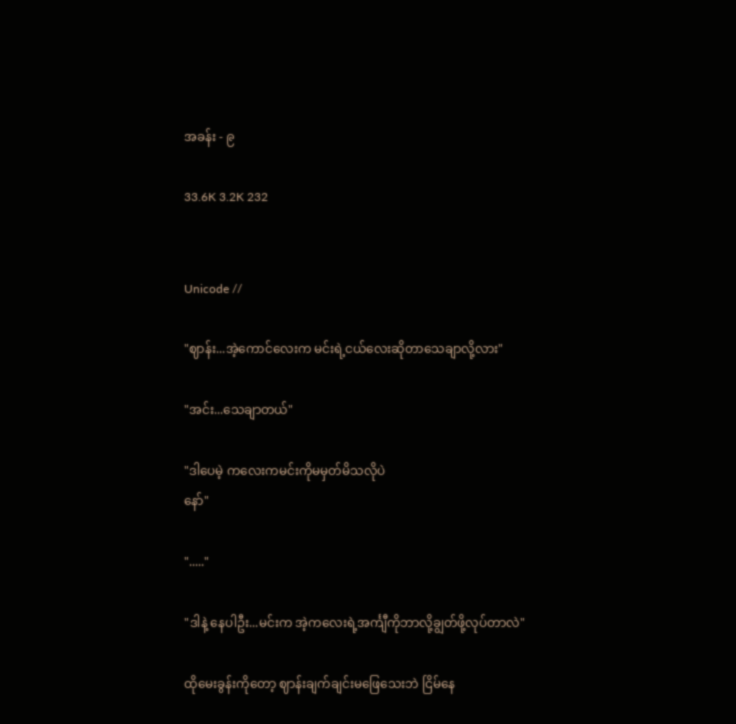အခန်း - ၉

33.6K 3.2K 232


Unicode //

"ဈာန်း...အဲ့ကောင်လေးက မင်းရဲ့ငယ်လေးဆိုတာသေချာလို့လား"

"အင်း...သေချာတယ်"

"ဒါပေမဲ့ ကလေးကမင်းကိုမမှတ်မိသလိုပဲ
နော်"

"....."

"ဒါနဲ့ နေပါဦး...မင်းက အဲ့ကလေးရဲ့အင်္ကျီကိုဘာလို့ချွတ်ဖို့လုပ်တာလဲ"

ထိုမေးခွန်းကိုတော့ ဈာန်းချက်ချင်းမဖြေသေးဘဲ ငြိမ်နေ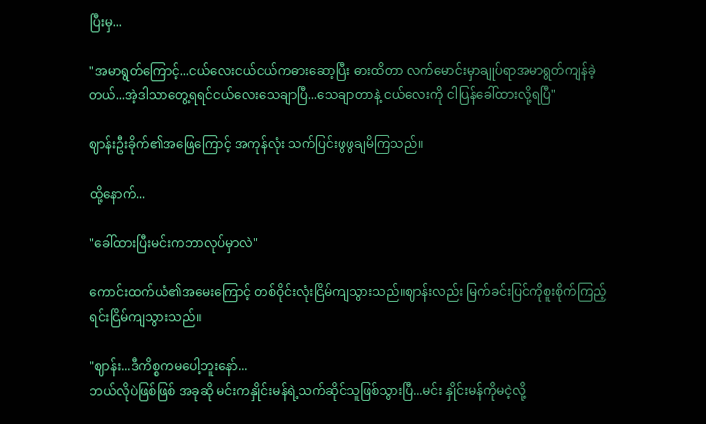ပြီးမှ...

"အမာရွတ်ကြောင့်...ငယ်လေးငယ်ငယ်ကဓားဆော့ပြီး ဓားထိတာ လက်မောင်းမှာချုပ်ရာအမာရွတ်ကျန်ခဲ့တယ်...အဲ့ဒါသာတွေ့ရရင်ငယ်လေးသေချာပြီ...သေချာတာနဲ့ ငယ်လေးကို ငါပြန်ခေါ်ထားလို့ရပြီ"

ဈာန်းဦးခိုက်၏အဖြေကြောင့် အကုန်လုံး သက်ပြင်းဖွဖွချမိကြသည်။

ထို့နောက်...

"ခေါ်ထားပြီးမင်းကဘာလုပ်မှာလဲ"

ကောင်းထက်ယံ၏အမေးကြောင့် တစ်ဝိုင်းလုံးငြိမ်ကျသွားသည်။ဈာန်းလည်း မြက်ခင်းပြင်ကိုစူးစိုက်ကြည့်ရင်းငြိမ်ကျသွားသည်။

"ဈာန်း...ဒီကိစ္စကမပေါ့ဘူးနော်...
ဘယ်လိုပဲဖြစ်ဖြစ် အခုဆို မင်းကနှိုင်းမန်ရဲ့သက်ဆိုင်သူဖြစ်သွားပြီ...မင်း နှိုင်းမန်ကိုမငဲ့လို့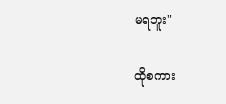မရဘူး"

ထိုစကား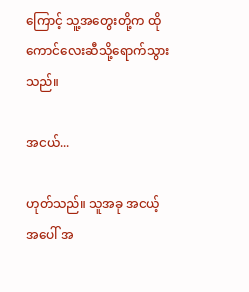ကြောင့် သူ့အတွေးတို့က ထိုကောင်လေးဆီသို့ရောက်သွားသည်။

အငယ်...

ဟုတ်သည်။ သူအခု အငယ့်အပေါ် အ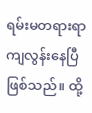ရမ်းမတရားရာကျလွန်းနေပြီဖြစ်သည်။ ထို့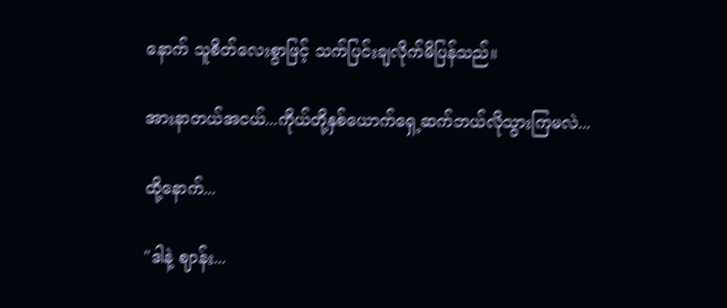နောက် သူစိတ်လေးစွာဖြင့် သက်ပြင်းချလိုက်မိပြန်သည်။

အားနာတယ်အငယ်...ကိုယ်တို့နှစ်ယောက်ရှေ့ဆက်ဘယ်လိုသွားကြမလဲ...

ထို့နောက်...

"ဒါနဲ့ ဈာန်း...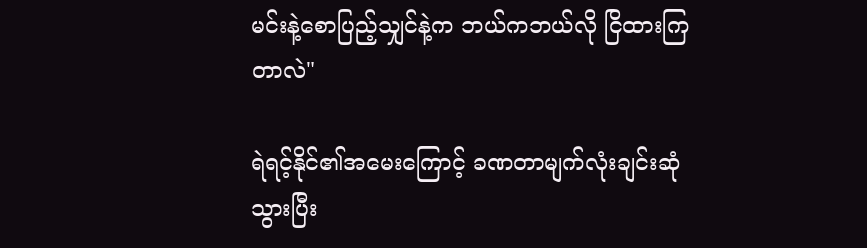မင်းနဲ့စောပြည့်သျှင်နဲ့က ဘယ်ကဘယ်လို ငြိထားကြတာလဲ"

ရဲရင့်နိုင်၏အမေးကြောင့် ခဏတာမျက်လုံးချင်းဆုံသွားပြီး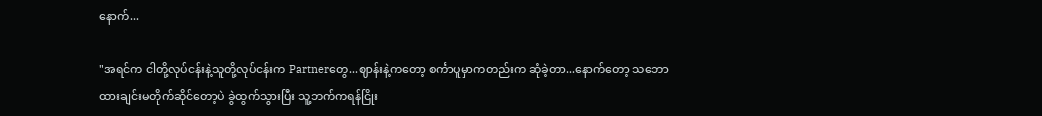နောက်...

"အရင်က ငါတို့လုပ်ငန်းနဲ့သူတို့လုပ်ငန်းက Partnerတွေ...ဈာန်းနဲ့ကတော့ စင်္ကာပူမှာကတည်းက ဆုံခဲ့တာ...နောက်တော့ သဘောထားချင်းမတိုက်ဆိုင်တော့ပဲ ခွဲထွက်သွားပြီး သူ့ဘက်ကရန်ငြိုး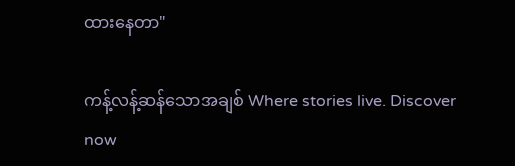ထားနေတာ"

ကန့်လန့်ဆန်သောအချစ် Where stories live. Discover now